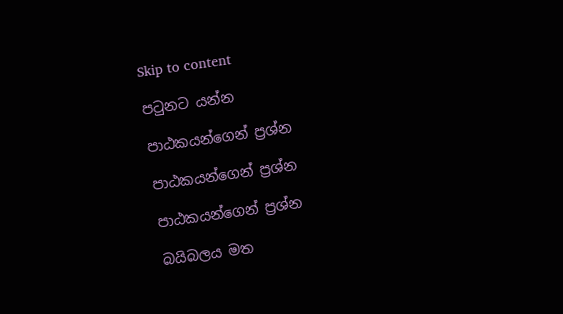Skip to content

පටුනට යන්න

පාඨකයන්ගෙන් ප්‍රශ්න

පාඨකයන්ගෙන් ප්‍රශ්න

පාඨකයන්ගෙන් ප්‍රශ්න

බයිබලය මත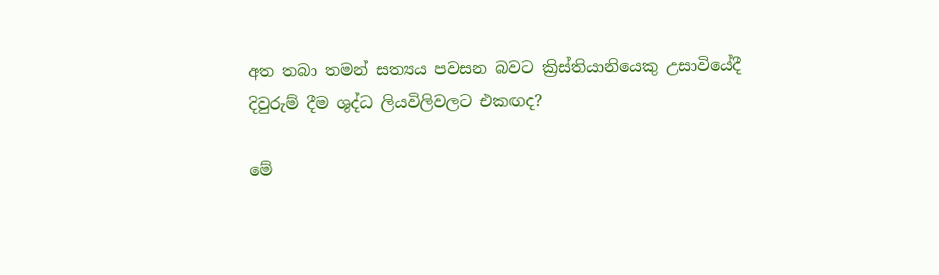අත තබා තමන් සත්‍යය පවසන බවට ක්‍රිස්තියානියෙකු උසාවියේදී දිවුරුම් දීම ශුද්ධ ලියවිලිවලට එකඟද?

මේ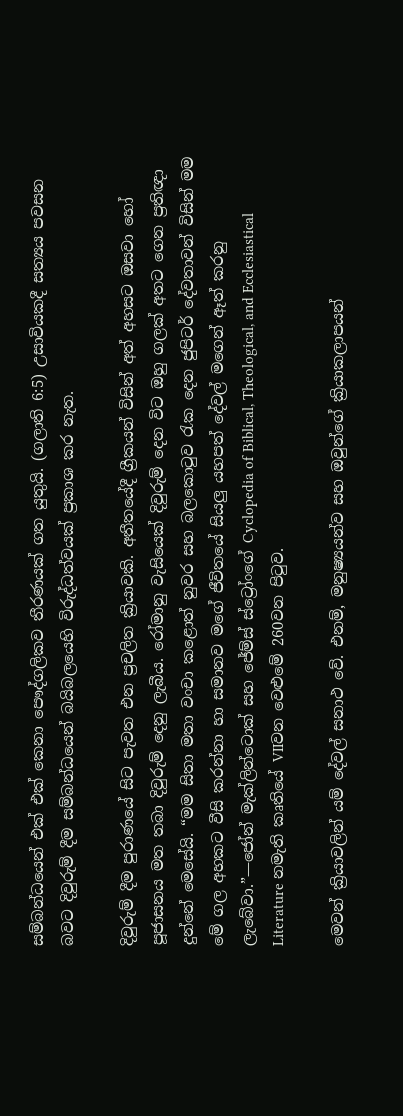සම්බන්ධයෙන් එක් එක් කෙනා පෞද්ගලිකව තීරණයක් ගත යුතුයි. (ගලාති 6:5) උසාවියකදී සත්‍යය පවසන බවට දිවුරුම් දීම සම්බන්ධයෙන් බයිබලයෙහි විරුද්ධත්වයක් ප්‍රකාශ කර නැත.

දිවුරුම් දීම පුරාණයේ සිට පැවත එන ප්‍රචලිත ක්‍රියාවකි. අතීතයේදී ග්‍රීකයන් විසින් අත් අහසට ඔසවා හෝ පූජාසනය මත තබා දිවුරුම් දෙනු ලැබීය. රෝමානු වැසියෙක් දිවුරුම් දෙන විට ඔහු ගලක් අතට ගෙන ප්‍රතිඥා දුන්නේ මෙසේයි. “මම සිතා මතා වංචා කළොත් නුවර සහ බලකොටුව රැක දෙන ජුපිටර් දේවතාවන් විසින් මම මේ ගල අහකට වීසි කරන්නා හා සමානව මගේ ජීවිතයේ සියලු යහපත් දේවල් මගෙන් ඈත් කරනු ලැබේවා.”—ජෝන් මැක්ලින්ටොක් සහ ජේම්ස් ස්ට්‍රෝංගේ Cyclopedia of Biblical, Theological, and Ecclesiastical Literature නමැති කෘතියේ VIIවන වෙළුමේ 260වන පිටුව.

මෙවන් ක්‍රියාවලින් යම් දේවල් සනාථ වේ. එනම්, මනුෂ්‍යයන්ව සහ ඔවුන්ගේ ක්‍රියාකලාපයන්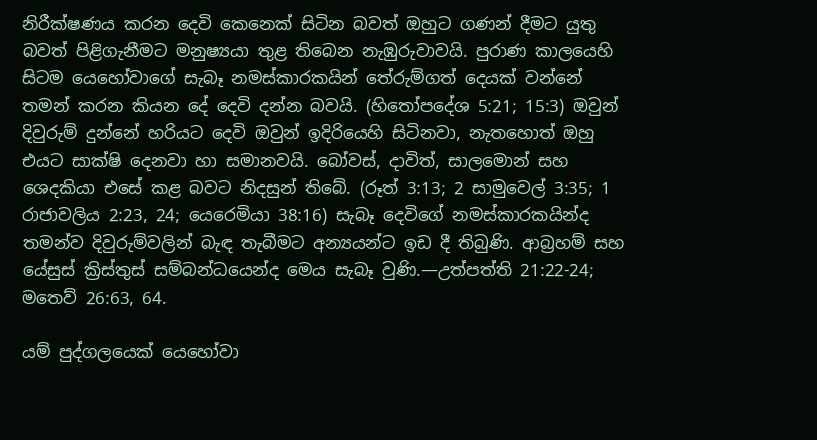නිරීක්ෂණය කරන දෙවි කෙනෙක් සිටින බවත් ඔහුට ගණන් දීමට යුතු බවත් පිළිගැනීමට මනුෂ්‍යයා තුළ තිබෙන නැඹුරුවාවයි. පුරාණ කාලයෙහි සිටම යෙහෝවාගේ සැබෑ නමස්කාරකයින් තේරුම්ගත් දෙයක් වන්නේ තමන් කරන කියන දේ දෙවි දන්න බවයි. (හිතෝපදේශ 5:21; 15:3) ඔවුන් දිවුරුම් දුන්නේ හරියට දෙවි ඔවුන් ඉදිරියෙහි සිටිනවා, නැතහොත් ඔහු එයට සාක්ෂි දෙනවා හා සමානවයි. බෝවස්, දාවිත්, සාලමොන් සහ ශෙදකියා එසේ කළ බවට නිදසුන් තිබේ. (රූත් 3:13; 2 සාමුවෙල් 3:35; 1 රාජාවලිය 2:23, 24; යෙරෙමියා 38:16) සැබෑ දෙවිගේ නමස්කාරකයින්ද තමන්ව දිවුරුම්වලින් බැඳ තැබීමට අන්‍යයන්ට ඉඩ දී තිබුණි. ආබ්‍රහම් සහ යේසුස් ක්‍රිස්තුස් සම්බන්ධයෙන්ද මෙය සැබෑ වුණි.—උත්පත්ති 21:22-24; මතෙව් 26:63, 64.

යම් පුද්ගලයෙක් යෙහෝවා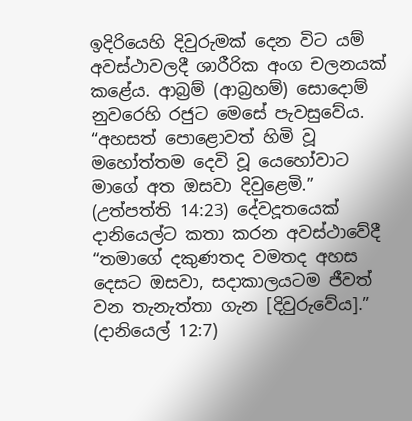ඉදිරියෙහි දිවුරුමක් දෙන විට යම් අවස්ථාවලදී ශාරීරික අංග චලනයක් කළේය. ආබ්‍රම් (ආබ්‍රහම්) සොදොම් නුවරෙහි රජුට මෙසේ පැවසුවේය. “අහසත් පොළොවත් හිමි වූ මහෝත්තම දෙවි වූ යෙහෝවාට මාගේ අත ඔසවා දිවුළෙමි.” (උත්පත්ති 14:23) දේවදූතයෙක් දානියෙල්ට කතා කරන අවස්ථාවේදී “තමාගේ දකුණතද වමතද අහස දෙසට ඔසවා, සදාකාලයටම ජීවත් වන තැනැත්තා ගැන [දිවුරුවේය].” (දානියෙල් 12:7)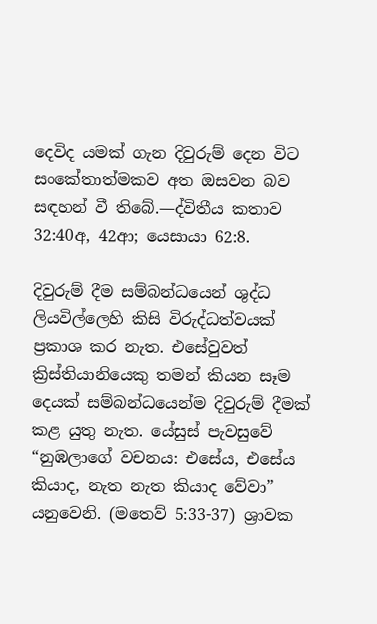දෙවිද යමක් ගැන දිවුරුම් දෙන විට සංකේතාත්මකව අත ඔසවන බව සඳහන් වී තිබේ.—ද්විතීය කතාව 32:40අ, 42ආ; යෙසායා 62:8.

දිවුරුම් දීම සම්බන්ධයෙන් ශුද්ධ ලියවිල්ලෙහි කිසි විරුද්ධත්වයක් ප්‍රකාශ කර නැත. එසේවුවත් ක්‍රිස්තියානියෙකු තමන් කියන සෑම දෙයක් සම්බන්ධයෙන්ම දිවුරුම් දීමක් කළ යුතු නැත. යේසුස් පැවසුවේ “නුඹලාගේ වචනය: එසේය, එසේය කියාද, නැත නැත කියාද වේවා” යනුවෙනි. (මතෙව් 5:33-37) ශ්‍රාවක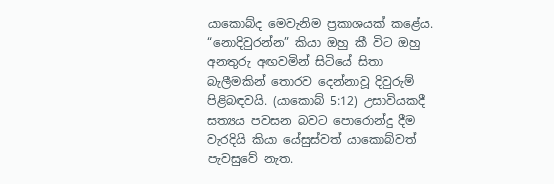යාකොබ්ද මෙවැනිම ප්‍රකාශයක් කළේය. “නොදිවුරන්න” කියා ඔහු කී විට ඔහු අනතුරු අඟවමින් සිටියේ සිතා බැලීමකින් තොරව දෙන්නාවූ දිවුරුම් පිළිබඳවයි. (යාකොබ් 5:12) උසාවියකදී සත්‍යය පවසන බවට පොරොන්දු දීම වැරදියි කියා යේසුස්වත් යාකොබ්වත් පැවසුවේ නැත.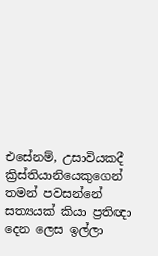එසේනම්, උසාවියකදී ක්‍රිස්තියානියෙකුගෙන් තමන් පවසන්නේ සත්‍යයක් කියා ප්‍රතිඥා දෙන ලෙස ඉල්ලා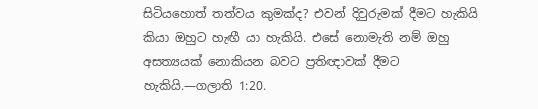සිටියහොත් තත්වය කුමක්ද? එවන් දිවුරුමක් දීමට හැකියි කියා ඔහුට හැඟී යා හැකියි. එසේ නොමැති නම් ඔහු අසත්‍යයක් නොකියන බවට ප්‍රතිඥාවක් දීමට හැකියි.—ගලාති 1:20.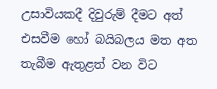උසාවියකදී දිවුරුම් දීමට අත් එසවීම හෝ බයිබලය මත අත තැබීම ඇතුළත් වන විට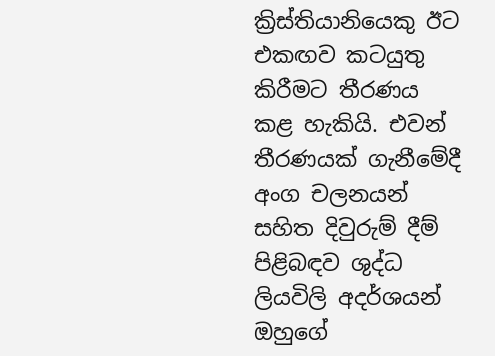ක්‍රිස්තියානියෙකු ඊට එකඟව කටයුතු කිරීමට තීරණය කළ හැකියි. එවන් තීරණයක් ගැනීමේදී අංග චලනයන් සහිත දිවුරුම් දීම් පිළිබඳව ශුද්ධ ලියවිලි අදර්ශයන් ඔහුගේ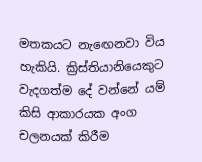මතකයට නැඟෙනවා විය හැකියි. ක්‍රිස්තියානියෙකුට වැදගත්ම දේ වන්නේ යම් කිසි ආකාරයක අංග චලනයක් කිරීම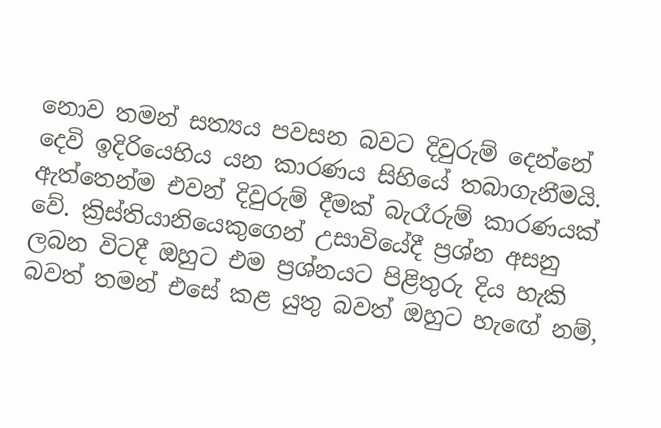නොව තමන් සත්‍යය පවසන බවට දිවුරුම් දෙන්නේ දෙවි ඉදිරියෙහිය යන කාරණය සිහියේ තබාගැනීමයි. ඇත්තෙන්ම එවන් දිවුරුම් දීමක් බැරෑරුම් කාරණයක් වේ. ක්‍රිස්තියානියෙකුගෙන් උසාවියේදී ප්‍රශ්න අසනු ලබන විටදී ඔහුට එම ප්‍රශ්නයට පිළිතුරු දිය හැකි බවත් තමන් එසේ කළ යුතු බවත් ඔහුට හැඟේ නම්,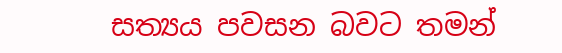සත්‍යය පවසන බවට තමන්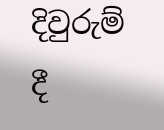දිවුරුම් දී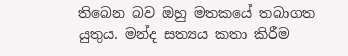තිබෙන බව ඔහු මතකයේ තබාගත යුතුය. මන්ද සත්‍යය කතා කිරීම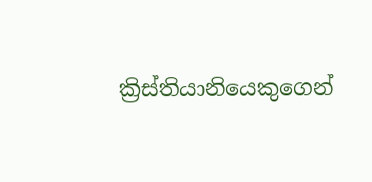ක්‍රිස්තියානියෙකුගෙන්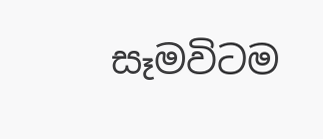සෑමවිටම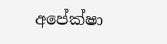අපේක්ෂා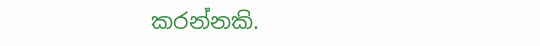කරන්නකි.